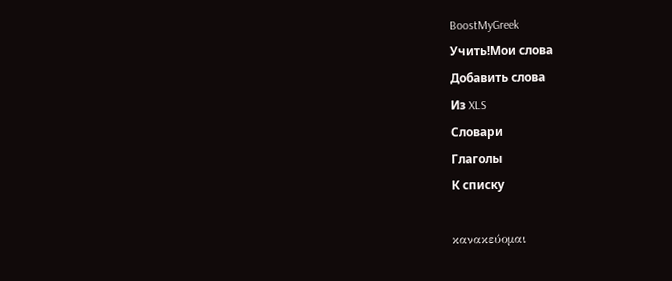BoostMyGreek
Учить!Мои слова
Добавить слова
Из XLS
Словари
Глаголы
К списку

κανακεύομαι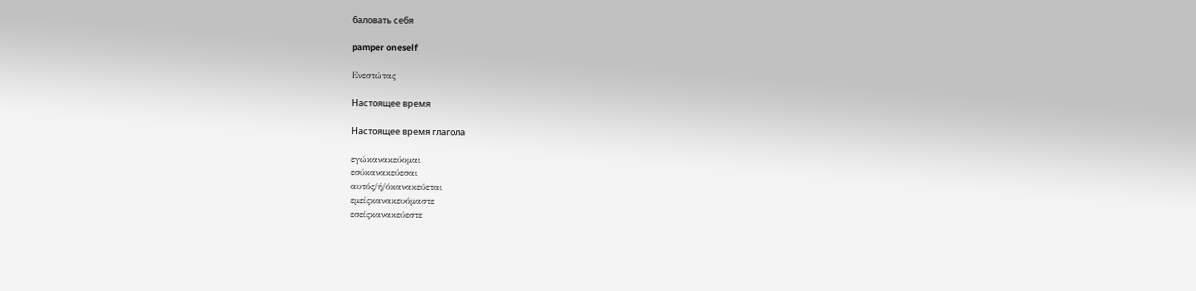баловать себя

pamper oneself

Ενεστώτας

Настоящее время

Настоящее время глагола

εγώκανακεύομαι
εσύκανακεύεσαι
αυτός/ή/όκανακεύεται
εμείςκανακευόμαστε
εσείςκανακεύεστε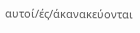αυτοί/ές/άκανακεύονται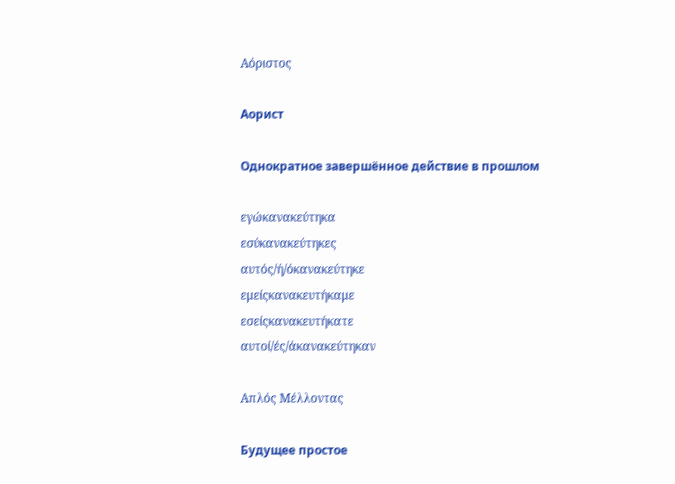Αόριστος

Аорист

Однократное завершённое действие в прошлом

εγώκανακεύτηκα
εσύκανακεύτηκες
αυτός/ή/όκανακεύτηκε
εμείςκανακευτήκαμε
εσείςκανακευτήκατε
αυτοί/ές/άκανακεύτηκαν

Απλός Μέλλοντας

Будущее простое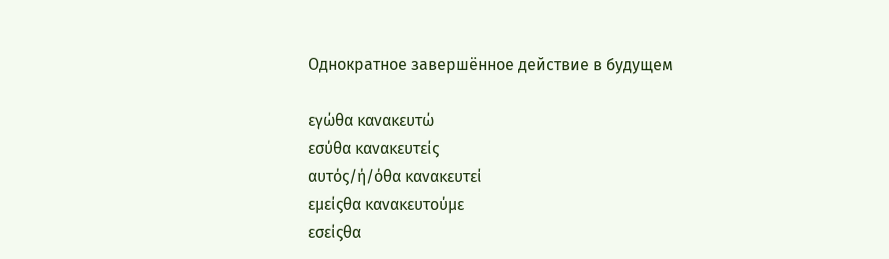Однократное завершённое действие в будущем

εγώθα κανακευτώ
εσύθα κανακευτείς
αυτός/ή/όθα κανακευτεί
εμείςθα κανακευτούμε
εσείςθα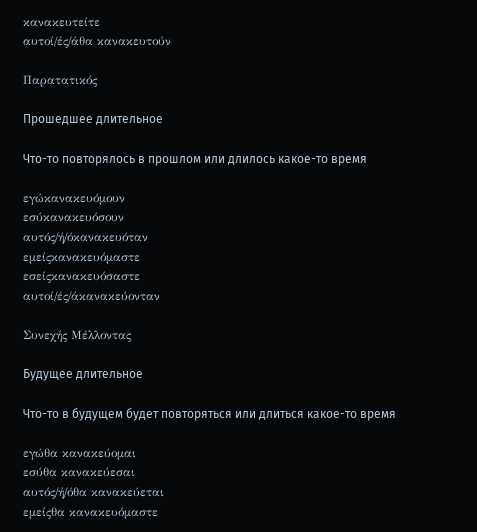κανακευτείτε
αυτοί/ές/άθα κανακευτούν

Παρατατικός

Прошедшее длительное

Что-то повторялось в прошлом или длилось какое-то время

εγώκανακευόμουν
εσύκανακευόσουν
αυτός/ή/όκανακευόταν
εμείςκανακευόμαστε
εσείςκανακευόσαστε
αυτοί/ές/άκανακεύονταν

Συνεχής Μέλλοντας

Будущее длительное

Что-то в будущем будет повторяться или длиться какое-то время

εγώθα κανακεύομαι
εσύθα κανακεύεσαι
αυτός/ή/όθα κανακεύεται
εμείςθα κανακευόμαστε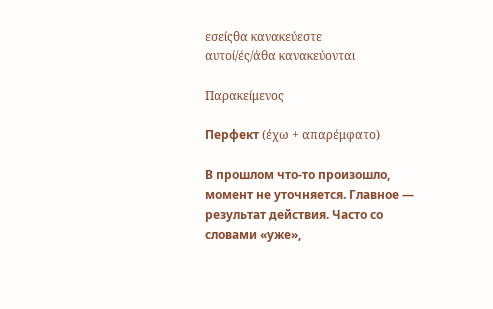εσείςθα κανακεύεστε
αυτοί/ές/άθα κανακεύονται

Παρακείμενος

Перфект (έχω + απαρέμφατο)

В прошлом что-то произошло, момент не уточняется. Главное — результат действия. Часто со словами «уже»,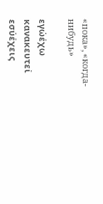«пока», «когда-нибудь»

εγώέχω κανακευτεί
εσύέχεις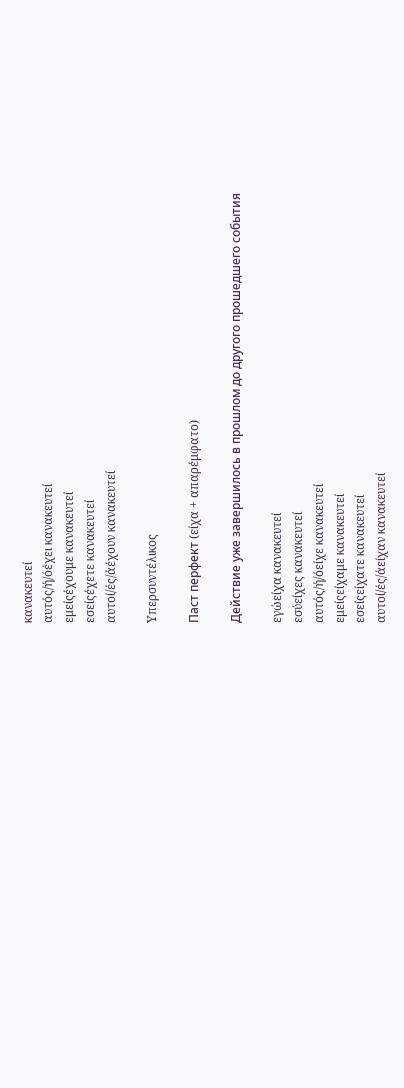κανακευτεί
αυτός/ή/όέχει κανακευτεί
εμείςέχουμε κανακευτεί
εσείςέχετε κανακευτεί
αυτοί/ές/άέχουν κανακευτεί

Υπερσυντέλικος

Паст перфект (είχα + απαρέμφατο)

Действие уже завершилось в прошлом до другого прошедшего события

εγώείχα κανακευτεί
εσύείχες κανακευτεί
αυτός/ή/όείχε κανακευτεί
εμείςείχαμε κανακευτεί
εσείςείχατε κανακευτεί
αυτοί/ές/άείχαν κανακευτεί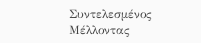Συντελεσμένος Μέλλοντας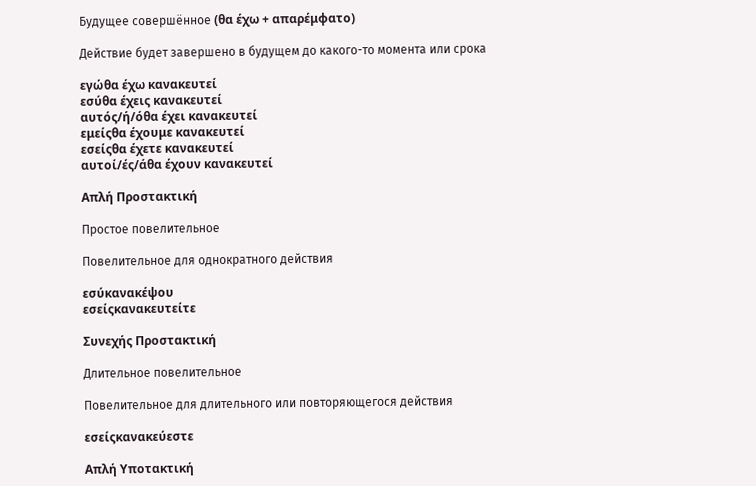Будущее совершённое (θα έχω + απαρέμφατο)

Действие будет завершено в будущем до какого-то момента или срока

εγώθα έχω κανακευτεί
εσύθα έχεις κανακευτεί
αυτός/ή/όθα έχει κανακευτεί
εμείςθα έχουμε κανακευτεί
εσείςθα έχετε κανακευτεί
αυτοί/ές/άθα έχουν κανακευτεί

Απλή Προστακτική

Простое повелительное

Повелительное для однократного действия

εσύκανακέψου
εσείςκανακευτείτε

Συνεχής Προστακτική

Длительное повелительное

Повелительное для длительного или повторяющегося действия

εσείςκανακεύεστε

Απλή Υποτακτική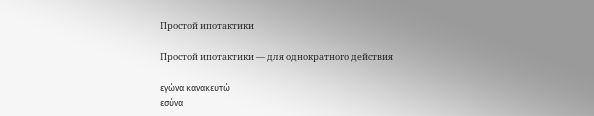Простой ипотактики

Простой ипотактики — для однократного действия

εγώνα κανακευτώ
εσύνα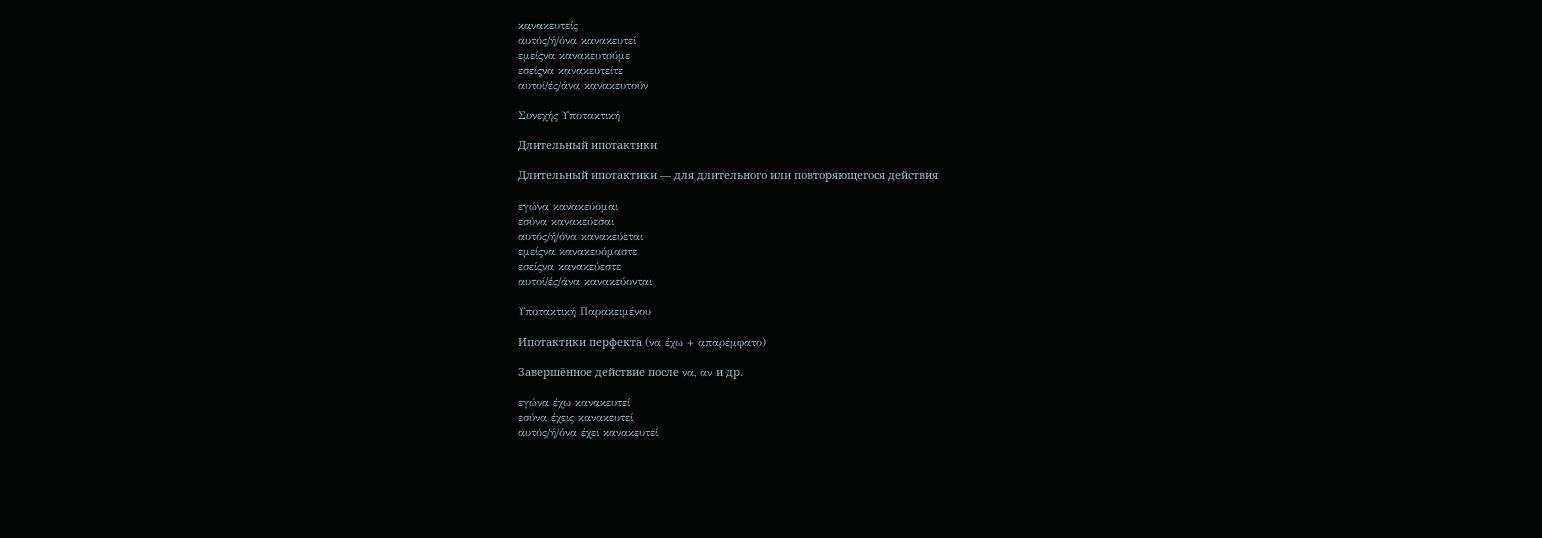κανακευτείς
αυτός/ή/όνα κανακευτεί
εμείςνα κανακευτούμε
εσείςνα κανακευτείτε
αυτοί/ές/άνα κανακευτούν

Συνεχής Υποτακτική

Длительный ипотактики

Длительный ипотактики — для длительного или повторяющегося действия

εγώνα κανακεύομαι
εσύνα κανακεύεσαι
αυτός/ή/όνα κανακεύεται
εμείςνα κανακευόμαστε
εσείςνα κανακεύεστε
αυτοί/ές/άνα κανακεύονται

Υποτακτική Παρακειμένου

Ипотактики перфекта (να έχω + απαρέμφατο)

Завершённое действие после να, αν и др.

εγώνα έχω κανακευτεί
εσύνα έχεις κανακευτεί
αυτός/ή/όνα έχει κανακευτεί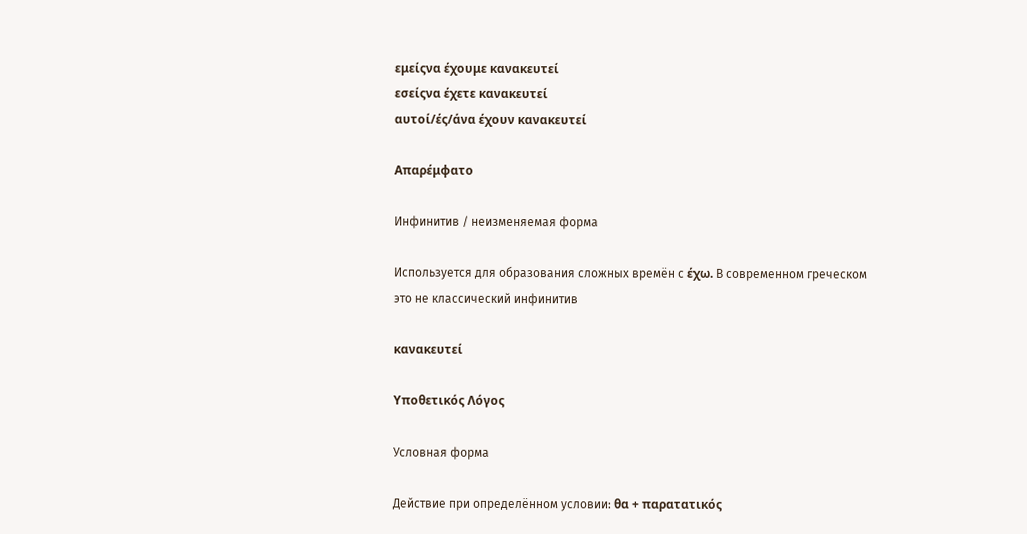εμείςνα έχουμε κανακευτεί
εσείςνα έχετε κανακευτεί
αυτοί/ές/άνα έχουν κανακευτεί

Απαρέμφατο

Инфинитив / неизменяемая форма

Используется для образования сложных времён с έχω. В современном греческом это не классический инфинитив

κανακευτεί

Υποθετικός Λόγος

Условная форма

Действие при определённом условии: θα + παρατατικός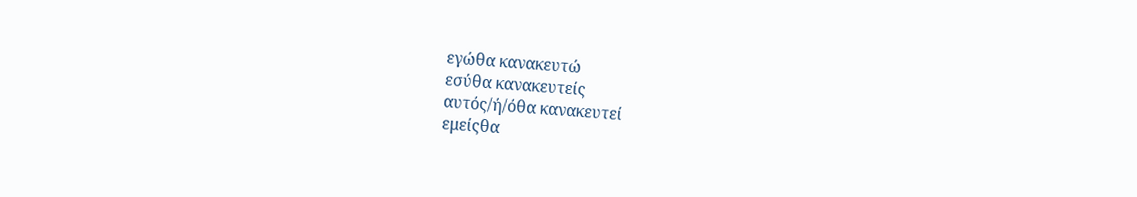εγώθα κανακευτώ
εσύθα κανακευτείς
αυτός/ή/όθα κανακευτεί
εμείςθα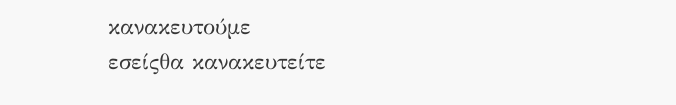κανακευτούμε
εσείςθα κανακευτείτε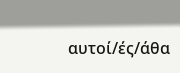αυτοί/ές/άθα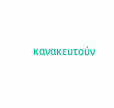κανακευτούν